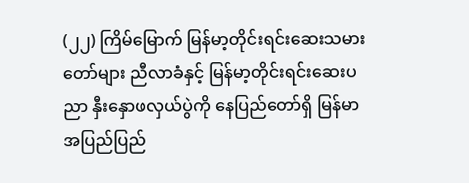(၂၂) ကြိမ်မြောက် မြန်မာ့တိုင်းရင်းဆေးသမားတော်များ ညီလာခံနှင့် မြန်မာ့တိုင်းရင်းဆေးပညာ နှီးနှောဖလှယ်ပွဲကို နေပြည်တော်ရှိ မြန်မာအပြည်ပြည်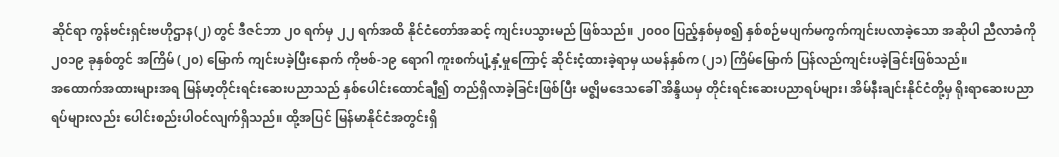ဆိုင်ရာ ကွန်ဗင်းရှင်းဗဟိုဌာန(၂) တွင် ဒီဇင်ဘာ ၂၀ ရက်မှ ၂၂ ရက်အထိ နိုင်ငံတော်အဆင့် ကျင်းပသွားမည် ဖြစ်သည်။ ၂၀၀၀ ပြည့်နှစ်မှစ၍ နှစ်စဉ်မပျက်မကွက်ကျင်းပလာခဲ့သော အဆိုပါ ညီလာခံကို ၂၀၁၉ ခုနှစ်တွင် အကြိမ် (၂၀) မြောက် ကျင်းပခဲ့ပြီးနောက် ကိုဗစ်-၁၉ ရောဂါ ကူးစက်ပျံ့နှံ့မှုကြောင့် ဆိုင်းငံ့ထားခဲ့ရာမှ ယမန်နှစ်က (၂၁) ကြိမ်မြောက် ပြန်လည်ကျင်းပခဲ့ခြင်းဖြစ်သည်။
အထောက်အထားများအရ မြန်မာ့တိုင်းရင်းဆေးပညာသည် နှစ်ပေါင်းထောင်ချီ၍ တည်ရှိလာခဲ့ခြင်းဖြစ်ပြီး မဇ္ဈိမဒေသခေါ် အိန္ဒိယမှ တိုင်းရင်းဆေးပညာရပ်များ၊ အိမ်နီးချင်းနိုင်ငံတို့မှ ရိုးရာဆေးပညာရပ်များလည်း ပေါင်းစည်းပါဝင်လျက်ရှိသည်။ ထို့အပြင် မြန်မာနိုင်ငံအတွင်းရှိ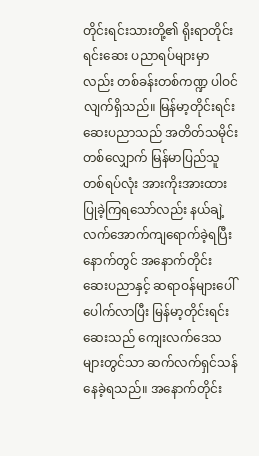တိုင်းရင်းသားတို့၏ ရိုးရာတိုင်းရင်းဆေး ပညာရပ်များမှာလည်း တစ်ခန်းတစ်ကဏ္ဍ ပါဝင်လျက်ရှိသည်။ မြန်မာ့တိုင်းရင်းဆေးပညာသည် အတိတ်သမိုင်းတစ်လျှောက် မြန်မာပြည်သူတစ်ရပ်လုံး အားကိုးအားထား ပြုခဲ့ကြရသော်လည်း နယ်ချဲ့လက်အောက်ကျရောက်ခဲ့ရပြီးနောက်တွင် အနောက်တိုင်း ဆေးပညာနှင့် ဆရာဝန်များပေါ်ပေါက်လာပြီး မြန်မာ့တိုင်းရင်းဆေးသည် ကျေးလက်ဒေသများတွင်သာ ဆက်လက်ရှင်သန်နေခဲ့ရသည်။ အနောက်တိုင်း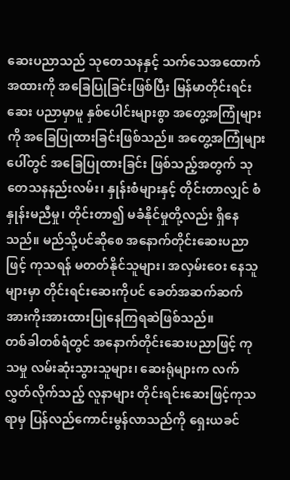ဆေးပညာသည် သုတေသနနှင့် သက်သေအထောက်အထားကို အခြေပြုခြင်းဖြစ်ပြီး မြန်မာတိုင်းရင်းဆေး ပညာမှာမူ နှစ်ပေါင်းများစွာ အတွေ့အကြုံများကို အခြေပြုထားခြင်းဖြစ်သည်။ အတွေ့အကြုံများပေါ်တွင် အခြေပြုထားခြင်း ဖြစ်သည့်အတွက် သုတေသနနည်းလမ်း၊ နှုန်းစံများနှင့် တိုင်းတာလျှင် စံနှုန်းမညီမှု၊ တိုင်းတာ၍ မခံနိုင်မှုတို့လည်း ရှိနေသည်။ မည်သို့ပင်ဆိုစေ အနောက်တိုင်းဆေးပညာဖြင့် ကုသရန် မတတ်နိုင်သူများ၊ အလှမ်းဝေး နေသူများမှာ တိုင်းရင်းဆေးကိုပင် ခေတ်အဆက်ဆက် အားကိုးအားထားပြုနေကြရဆဲဖြစ်သည်။
တစ်ခါတစ်ရံတွင် အနောက်တိုင်းဆေးပညာဖြင့် ကုသမှု လမ်းဆုံးသွားသူများ၊ ဆေးရုံများက လက်လွှတ်လိုက်သည့် လူနာများ တိုင်းရင်းဆေးဖြင့်ကုသရာမှ ပြန်လည်ကောင်းမွန်လာသည်ကို ရှေးယခင်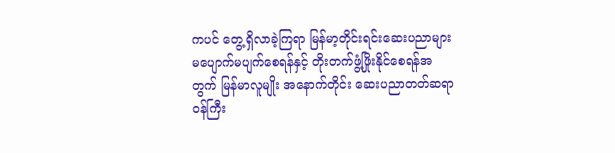ကပင် တွေ့ရှိလာခဲ့ကြရာ မြန်မာ့တိုင်းရင်းဆေးပညာများ မပျောက်မပျက်စေရန်နှင့် တိုးတက်ဖွံ့ဖြိုးနိုင်စေရန်အတွက် မြန်မာလူမျိုး အနောက်တိုင်း ဆေးပညာတတ်ဆရာဝန်ကြီး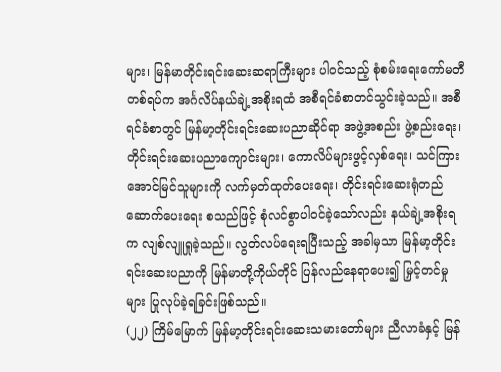များ၊ မြန်မာတိုင်းရင်းဆေးဆရာကြီးများ ပါဝင်သည့် စုံစမ်းရေးကော်မတီတစ်ရပ်က အင်္ဂလိပ်နယ်ချဲ့အစိုးရထံ အစီရင်ခံစာတင်သွင်းခဲ့သည်။ အစီရင်ခံစာတွင် မြန်မာ့တိုင်းရင်းဆေးပညာဆိုင်ရာ အဖွဲ့အစည်း ဖွဲ့စည်းရေး၊ တိုင်းရင်းဆေးပညာကျောင်းများ၊ ကောလိပ်များဖွင့်လှစ်ရေး၊ သင်ကြားအောင်မြင်သူများကို လက်မှတ်ထုတ်ပေးရေး၊ တိုင်းရင်းဆေးရုံတည်ဆောက်ပေးရေး စသည်ဖြင့် စုံလင်စွာပါဝင်ခဲ့သော်လည်း နယ်ချဲ့အစိုးရက လျစ်လျူရှုခဲ့သည်။ လွတ်လပ်ရေးရပြီးသည့် အခါမှသာ မြန်မာ့တိုင်းရင်းဆေးပညာကို မြန်မာတို့ကိုယ်တိုင် ပြန်လည်နေရာပေး၍ မြှင့်တင်မှုများ ပြုလုပ်ခဲ့ရခြင်းဖြစ်သည်။
(၂၂) ကြိမ်မြောက် မြန်မာ့တိုင်းရင်းဆေးသမားတော်များ ညီလာခံနှင့် မြန်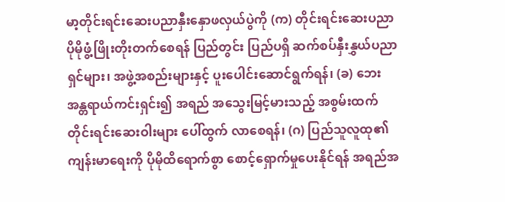မာ့တိုင်းရင်းဆေးပညာနှီးနှောဖလှယ်ပွဲကို (က) တိုင်းရင်းဆေးပညာ ပိုမိုဖွံ့ဖြိုးတိုးတက်စေရန် ပြည်တွင်း ပြည်ပရှိ ဆက်စပ်နှီးနွှယ်ပညာရှင်များ၊ အဖွဲ့အစည်းများနှင့် ပူးပေါင်းဆောင်ရွက်ရန်၊ (ခ) ဘေးအန္တရာယ်ကင်းရှင်း၍ အရည် အသွေးမြင့်မားသည့် အစွမ်းထက်တိုင်းရင်းဆေးဝါးများ ပေါ်ထွက် လာစေရန်၊ (ဂ) ပြည်သူလူထု၏ ကျန်းမာရေးကို ပိုမိုထိရောက်စွာ စောင့်ရှောက်မှုပေးနိုင်ရန် အရည်အ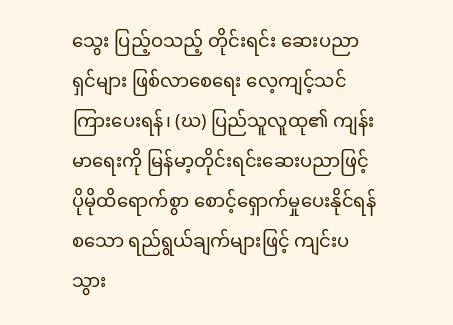သွေး ပြည့်ဝသည့် တိုင်းရင်း ဆေးပညာရှင်များ ဖြစ်လာစေရေး လေ့ကျင့်သင်ကြားပေးရန်၊ (ဃ) ပြည်သူလူထု၏ ကျန်းမာရေးကို မြန်မာ့တိုင်းရင်းဆေးပညာဖြင့် ပိုမိုထိရောက်စွာ စောင့်ရှောက်မှုပေးနိုင်ရန် စသော ရည်ရွယ်ချက်များဖြင့် ကျင်းပသွား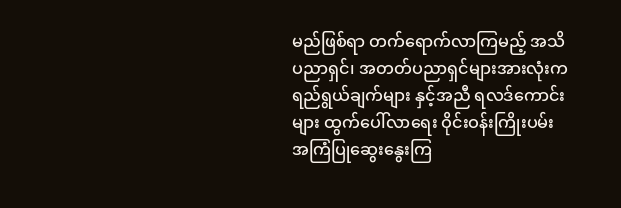မည်ဖြစ်ရာ တက်ရောက်လာကြမည့် အသိပညာရှင်၊ အတတ်ပညာရှင်များအားလုံးက ရည်ရွယ်ချက်များ နှင့်အညီ ရလဒ်ကောင်းများ ထွက်ပေါ်လာရေး ဝိုင်းဝန်းကြိုးပမ်း အကြံပြုဆွေးနွေးကြ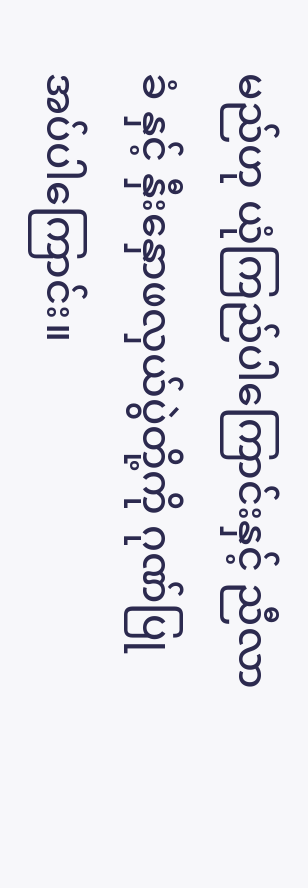မည်ဟု ယုံကြည်ပါကြောင်းနှင့် ညီလာခံ နှင့် နှီးနှောဖလှယ်ပွဲတို့ကို ဂုဏ်ပြုအပ်ပါကြောင်း။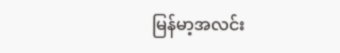မြန်မာ့အလင်း